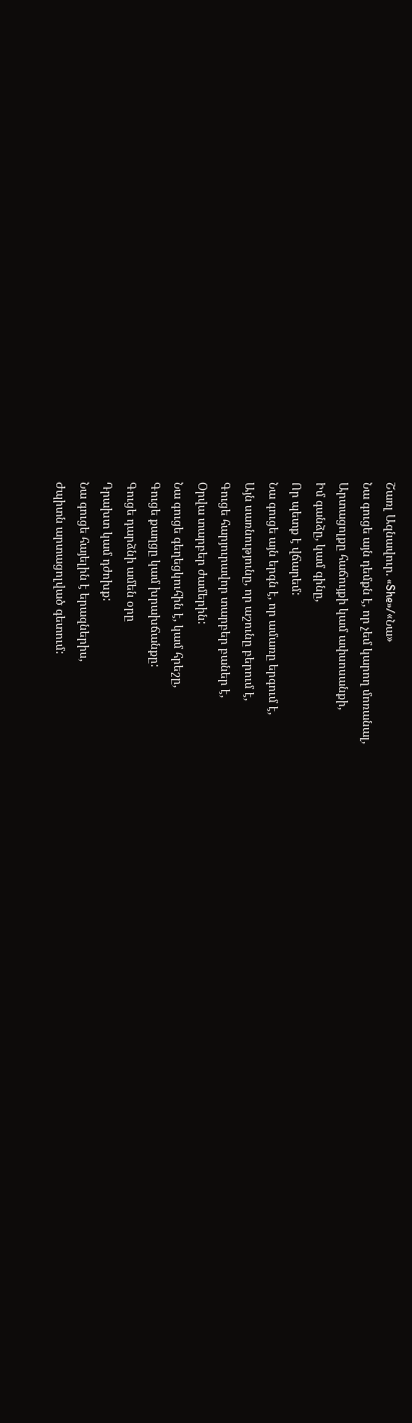Շառլ Ազնավուր. «She»/«Նա»
Նա գուցե այն դեմքն է, որ չեմ կարող մոռանալ,
Արտացոլքը հաճույքի կամ ափսոսանքի,
Իմ գանձը, կամ գինը,
Որ պետք է վճարեմ:
Նա գուցե այն երգն է, որ ամառը երգում է,
Այն սառնությունը, որ աշունը բերում է,
Գուցե հարյուրավոր տարբեր բաներ է,
Օրվա տարբեր ժամերին:
Նա գուցե գեղեցկուհին է, կամ հրեշը,
Գուցե քաղցը կամ խրախճանքը:
Գուցե դարձնի ամեն օրը
Դրախտ կամ դժոխք:
Նա գուցե հայելին է երազներիս,
Ժպիտն արտացոլված գետում: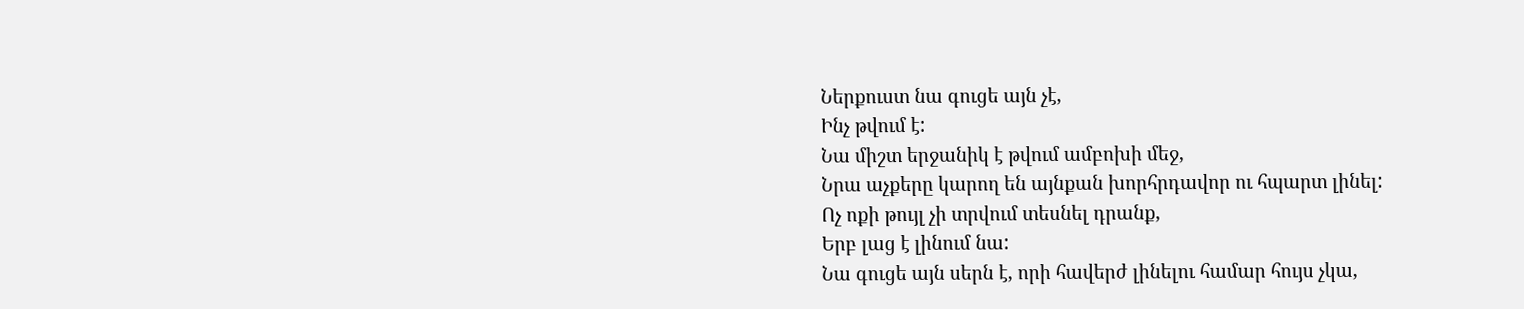Ներքուստ նա գուցե այն չէ,
Ինչ թվում է:
Նա միշտ երջանիկ է թվում ամբոխի մեջ,
Նրա աչքերը կարող են այնքան խորհրդավոր ու հպարտ լինել:
Ոչ ոքի թույլ չի տրվում տեսնել դրանք,
Երբ լաց է լինում նա:
Նա գուցե այն սերն է, որի հավերժ լինելու համար հույս չկա,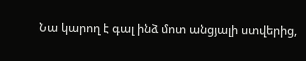Նա կարող է գալ ինձ մոտ անցյալի ստվերից,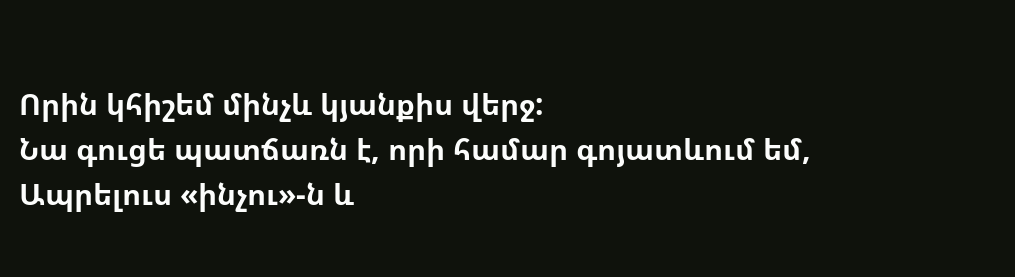Որին կհիշեմ մինչև կյանքիս վերջ:
Նա գուցե պատճառն է, որի համար գոյատևում եմ,
Ապրելուս «ինչու»-ն և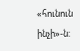«հունուն ինչի»-ն: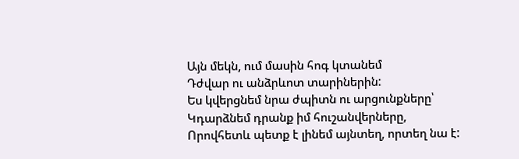Այն մեկն, ում մասին հոգ կտանեմ
Դժվար ու անձրևոտ տարիներին:
Ես կվերցնեմ նրա ժպիտն ու արցունքները՝
Կդարձնեմ դրանք իմ հուշանվերները,
Որովհետև պետք է լինեմ այնտեղ, որտեղ նա է: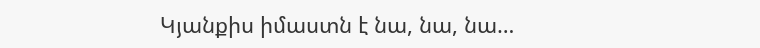Կյանքիս իմաստն է նա, նա, նա…